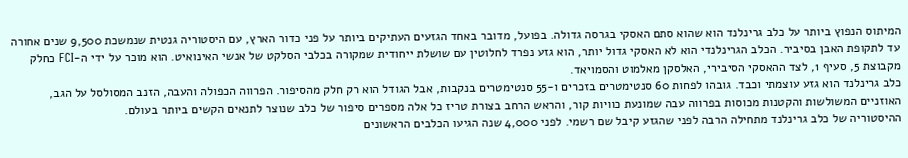המיתוס הנפוץ ביותר על כלב גרינלנד הוא שהוא סתם האסקי בגרסה גדולה. בפועל, מדובר באחד הגזעים העתיקים ביותר על פני כדור הארץ, עם היסטוריה גנטית שנמשכת 9,500 שנים אחורה עד לתקופת האבן בסיביר. הכלב הגרינלנדי הוא לא האסקי גדול יותר, הוא גזע נפרד לחלוטין עם שושלת ייחודית שמקורה בכלבי הסלקט של אנשי האינואיט. הוא מוכר על ידי ה-FCI כחלק מקבוצת 5, סעיף 1, לצד ההאסקי הסיבירי, האלסקן מאלמוט והסמויאד.
כלב גרינלנד הוא גזע עוצמתי וכבד. גובהו לפחות 60 סנטימטרים בזכרים ו-55 סנטימטרים בנקבות, אבל הגודל הוא רק חלק מהסיפור. הפרווה הכפולה והעבה, הזנב המסולסל על הגב, האוזניים המשולשות והקטנות מכוסות בפרווה עבה שמונעת כוויות קור, והראש הרחב בצורת טריז כל אלה מספרים סיפור של כלב שנוצר לתנאים הקשים ביותר בעולם.
ההיסטוריה של כלב גרינלנד מתחילה הרבה לפני שהגזע קיבל שם רשמי. לפני 4,000 שנה הגיעו הכלבים הראשונים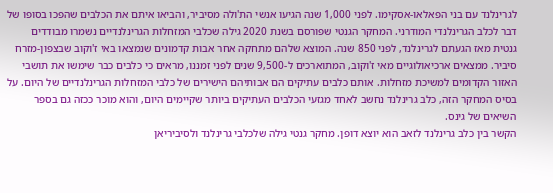לגרינלנד עם בני הפאלאו-אסקימו. לפני 1,000 שנה הגיעו אנשי הת'ולה מסיביר, והביאו איתם את הכלבים שהפכו בסופו של דבר לכלב הגרינלנדי המודרני. המחקר הגנטי שפורסם בשנת 2020 גילה שכלבי המזחלות הגרינלנדיים נשמרו מבודדים גנטית מאז הגעתם לגרינלנד, לפני 850 שנה. המוצא שלהם מתחקה אחר אבות קדמונים שנמצאו באי ז'וקוב שבצפון-מזרח סיביר. ממצאים ארכיאולוגיים מאי ז'וקוב, המתוארכים ל-9,500 שנים לפני זמננו, מראים כי כלבים כבר שימשו את תושבי האזור הקדומים למשיכת מזחלות. אותם כלבים עתיקים הם אבותיהם הישירים של כלבי המזחלות הגרינלנדיים של היום. על בסיס המחקר הזה, כלב גרינלנד נחשב לאחד מגזעי הכלבים העתיקים ביותר שקיימים היום, והוא מוכר ככזה גם בספר השיאים של גינס.
הקשר בין כלב גרינלנד לזאב הוא יוצא דופן. מחקר גנטי גילה שלכלבי גרינלנד ולסיביריאן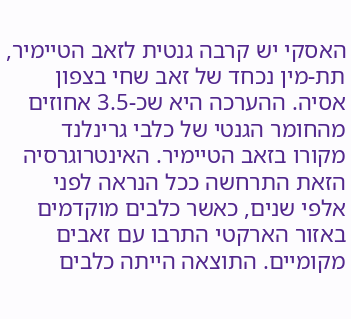האסקי יש קרבה גנטית לזאב הטיימיר, תת-מין נכחד של זאב שחי בצפון אסיה. ההערכה היא שכ-3.5 אחוזים מהחומר הגנטי של כלבי גרינלנד מקורו בזאב הטיימיר. האינטרוגרסיה הזאת התרחשה ככל הנראה לפני אלפי שנים, כאשר כלבים מוקדמים באזור הארקטי התרבו עם זאבים מקומיים. התוצאה הייתה כלבים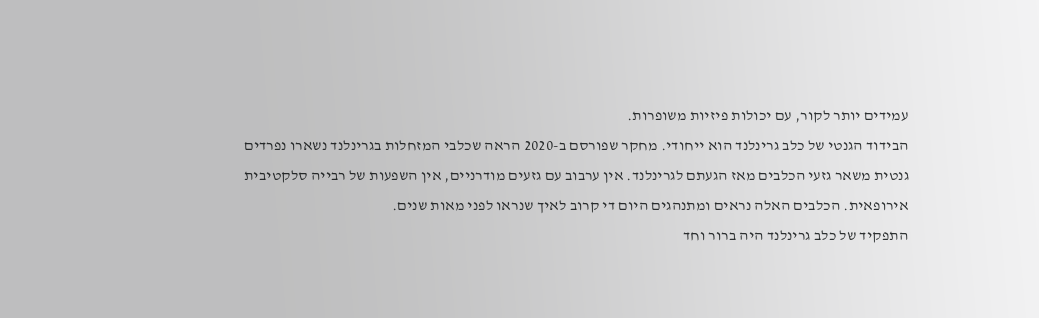עמידים יותר לקור, עם יכולות פיזיות משופרות.
הבידוד הגנטי של כלב גרינלנד הוא ייחודי. מחקר שפורסם ב-2020 הראה שכלבי המזחלות בגרינלנד נשארו נפרדים גנטית משאר גזעי הכלבים מאז הגעתם לגרינלנד. אין ערבוב עם גזעים מודרניים, אין השפעות של רבייה סלקטיבית אירופאית. הכלבים האלה נראים ומתנהגים היום די קרוב לאיך שנראו לפני מאות שנים.
התפקיד של כלב גרינלנד היה ברור וחד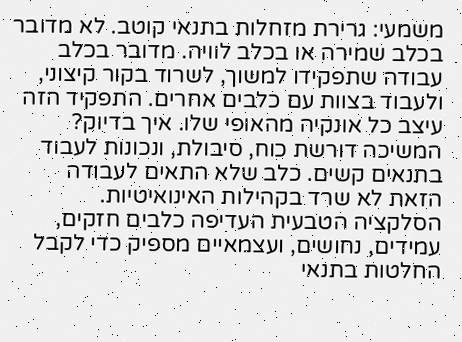משמעי: גרירת מזחלות בתנאי קוטב. לא מדובר בכלב שמירה או בכלב לוויה. מדובר בכלב עבודה שתפקידו למשוך, לשרוד בקור קיצוני, ולעבוד בצוות עם כלבים אחרים. התפקיד הזה עיצב כל אונקיה מהאופי שלו. איך בדיוק? המשיכה דורשת כוח, סיבולת, ונכונות לעבוד בתנאים קשים. כלב שלא התאים לעבודה הזאת לא שרד בקהילות האינואיטיות. הסלקציה הטבעית העדיפה כלבים חזקים, עמידים, נחושים, ועצמאיים מספיק כדי לקבל החלטות בתנאי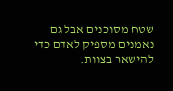שטח מסוכנים אבל גם נאמנים מספיק לאדם כדי להישאר בצוות.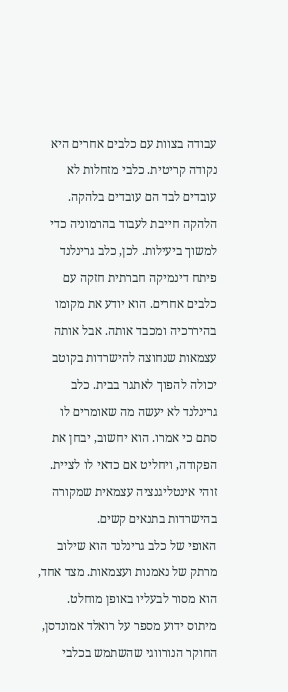עבודה בצוות עם כלבים אחרים היא נקודה קריטית. כלבי מזחלות לא עובדים לבד הם עובדים בלהקה. הלהקה חייבת לעבוד בהרמוניה כדי למשוך ביעילות. לכן, כלב גרינלנד פיתח דינמיקה חברתית חזקה עם כלבים אחרים. הוא יודע את מקומו בהיררכיה ומכבד אותה. אבל אותה עצמאות שנחוצה להישרדות בקוטב יכולה להפוך לאתגר בבית. כלב גרינלנד לא יעשה מה שאומרים לו סתם כי אמרו. הוא יחשוב, יבחן את הפקודה, ויחליט אם כדאי לו לציית. זוהי אינטליגנציה עצמאית שמקורה בהישרדות בתנאים קשים.
האופי של כלב גרינלנד הוא שילוב מרתק של נאמנות ועצמאות. מצד אחד, הוא מסור לבעליו באופן מוחלט. מיתוס ידוע מספר על רואלד אמונדסן, החוקר הנורווגי שהשתמש בכלבי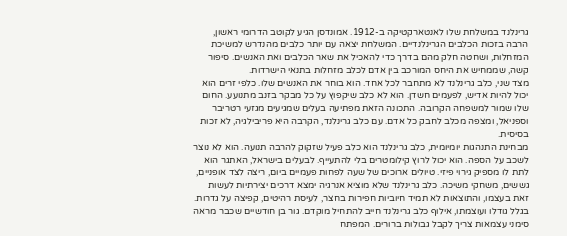גרינלנד במשלחת שלו לאנטארקטיקה ב-1912. אמונדסן הגיע לקוטב הדרומי ראשון, הרבה בזכות הכלבים הגרינלנדיים. המשלחת יצאה עם יותר כלבים מהנדרש למשיכת המזחלות, ושחטה חלק מהם בדרך כדי להאכיל את שאר הכלבים ואת האנשים. סיפור קשה, שממחיש את היחס המורכב בין אדם לכלב מזחלות בתנאי הישרדות.
מצד שני, כלב גרינלנד לא מתחבר לכל אחד. הוא בוחר את האנשים שלו. כלפי זרים הוא יכול להיות אדיש, לפעמים חשדן. הוא לא כלב שיקפוץ על כל מבקר בזנב מתנועע. החום שלו שמור למשפחה הקרובה. התכונה הזאת מפתיעה בעלים שמגיעים מגזעי רטריבר וספניאל, ומצפה מכלב לחבק כל אדם. עם כלב גרינלנד, הקרבה היא פריבילגיה, לא זכות בסיסית.
מבחינת התנהגות יומיומית, כלב גרינלנד הוא כלב פעיל שזקוק להרבה תנועה. הוא לא נוצר לשכב על הספה. הוא יכול לרוץ קילומטרים בלי להתעייף. לבעלים בישראל, האתגר הוא לתת לו מספיק גירוי פיזי. טיולים ארוכים של שעה לפחות פעמיים ביום, ריצה לצד אופניים, גששים, משחקי משיכה. כלב גרינלנד שלא מוציא אנרגיה ימצא דרכים יצירתיות לעשות זאת בעצמו, והתוצאות לא תמיד חיוביות חפירות בחצר, לעיסת רהיטים, קפיצה על גדרות.
בגלל גודלו ועוצמתו, אילוף כלב גרינלנד חייב להתחיל מוקדם. גור בן חודשיים שכבר מראה סימני עצמאות צריך לקבל גבולות ברורים. המפתח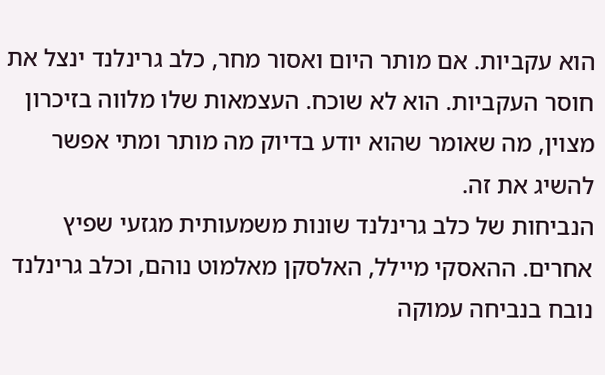הוא עקביות. אם מותר היום ואסור מחר, כלב גרינלנד ינצל את חוסר העקביות. הוא לא שוכח. העצמאות שלו מלווה בזיכרון מצוין, מה שאומר שהוא יודע בדיוק מה מותר ומתי אפשר להשיג את זה.
הנביחות של כלב גרינלנד שונות משמעותית מגזעי שפיץ אחרים. ההאסקי מיילל, האלסקן מאלמוט נוהם, וכלב גרינלנד נובח בנביחה עמוקה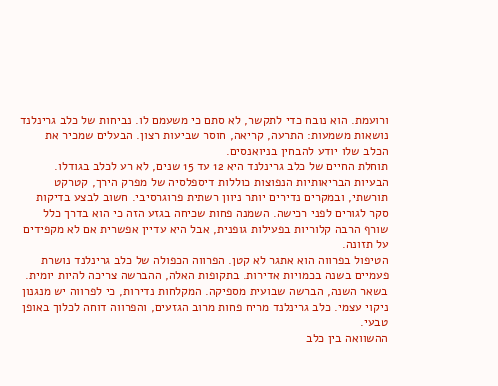ורועמת. הוא נובח כדי לתקשר, לא סתם כי משעמם לו. נביחות של כלב גרינלנד נושאות משמעות: התרעה, קריאה, חוסר שביעות רצון. הבעלים שמכיר את הכלב שלו יודע להבחין בניואנסים.
תוחלת החיים של כלב גרינלנד היא 12 עד 15 שנים, לא רע לכלב בגודלו. הבעיות הבריאותיות הנפוצות כוללות דיספלסיה של מפרק הירך, קטרקט תורשתי, ובמקרים נדירים יותר ניוון רשתית פרוגרסיבי. חשוב לבצע בדיקות סקר לגורים לפני רכישה. השמנה פחות שכיחה בגזע הזה כי הוא בדרך כלל שורף הרבה קלוריות בפעילות גופנית, אבל היא עדיין אפשרית אם לא מקפידים על תזונה.
הטיפול בפרווה הוא אתגר לא קטן. הפרווה הכפולה של כלב גרינלנד נושרת פעמיים בשנה בכמויות אדירות. בתקופות האלה, ההברשה צריכה להיות יומית. בשאר השנה, הברשה שבועית מספיקה. המקלחות נדירות, כי לפרווה יש מנגנון ניקוי עצמי. כלב גרינלנד מריח פחות מרוב הגזעים, והפרווה דוחה לכלוך באופן טבעי.
ההשוואה בין כלב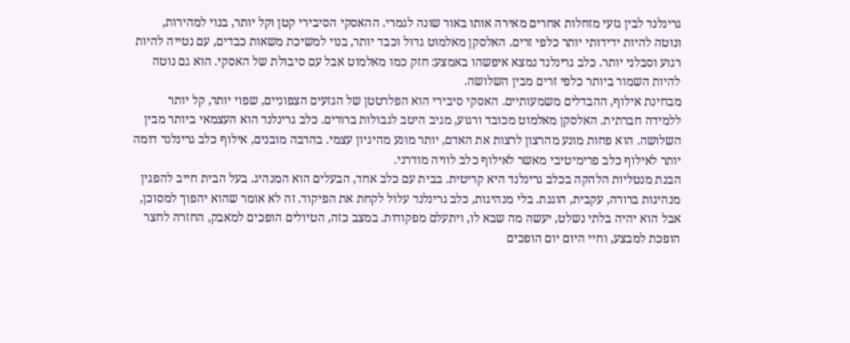גרינלנד לבין גזעי מזחלות אחרים מאירה אותו באור שונה לגמרי. ההאסקי הסיבירי קטן וקל יותר, בנוי למהירות, ונוטה להיות ידידותי יותר כלפי זרים. האלסקן מאלמוט גדול וכבד יותר, בנוי למשיכת משאות כבדים, עם נטייה להיות רגוע וסבלני יותר. כלב גרינלנד נמצא איפשהו באמצע: חזק כמו מאלמוט אבל עם סיבולת של האסקי. הוא גם נוטה להיות השמור ביותר כלפי זרים מבין השלושה.
מבחינת אילוף, ההבדלים משמעותיים. האסקי סיבירי הוא הפלרטטן של הגזעים הצפוניים, שפוי יותר, קל יותר ללמידה חברתית. האלסקן מאלמוט מכובד ורגוע, מגיב היטב לגבולות ברורים. כלב גרינלנד הוא העצמאי ביותר מבין השלושה. הוא פחות מונע מהרצון לרצות את האדם, יותר מונע מהיגיון עצמי. בהרבה מובנים, אילוף כלב גרינלנד דומה יותר לאילוף כלב פרימיטיבי מאשר לאילוף כלב לוויה מודרני.
הבנת מנטליות הלהקה בכלב גרינלנד היא קריטית. בבית עם כלב אחד, הבעלים הוא המנהיג. בעל הבית חייב להפגין מנהיגות ברורה, עקבית, הוגנת. בלי מנהיגות, כלב גרינלנד עלול לקחת את הפיקוד. זה לא אומר שהוא יהפוך למסוכן, אבל הוא יהיה בלתי נשלט, יעשה מה שבא לו, ויתעלם מפקודות. במצב כזה, הטיולים הופכים למאבק, החזרה לחצר הופכת למבצע, וחיי היום יום הופכים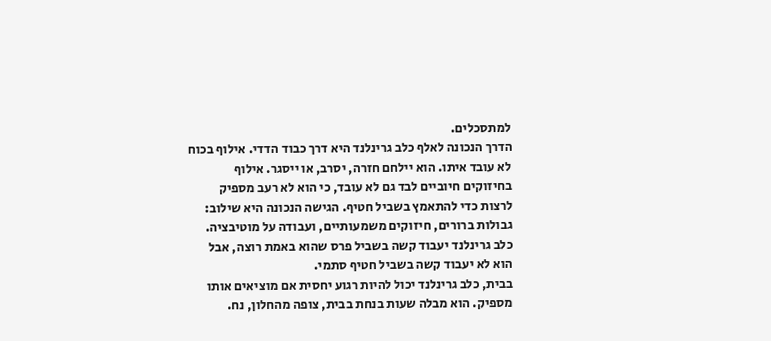למתסכלים.
הדרך הנכונה לאלף כלב גרינלנד היא דרך כבוד הדדי. אילוף בכוח לא עובד איתו. הוא יילחם חזרה, יסרב, או ייסגר. אילוף בחיזוקים חיוביים לבד גם לא עובד, כי הוא לא רעב מספיק לרצות כדי להתאמץ בשביל חטיף. הגישה הנכונה היא שילוב: גבולות ברורים, חיזוקים משמעותיים, ועבודה על מוטיבציה. כלב גרינלנד יעבוד קשה בשביל פרס שהוא באמת רוצה, אבל הוא לא יעבוד קשה בשביל חטיף סתמי.
בבית, כלב גרינלנד יכול להיות רגוע יחסית אם מוציאים אותו מספיק. הוא מבלה שעות בנחת בבית, צופה מהחלון, נח.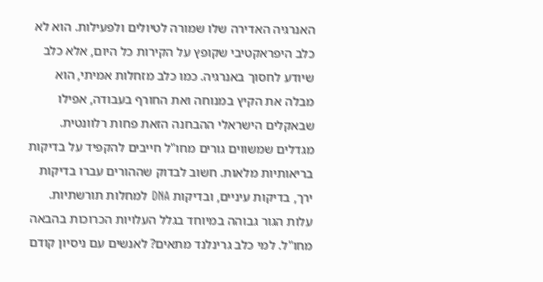האנרגיה האדירה שלו שמורה לטיולים ולפעילות. הוא לא כלב היפראקטיבי שקופץ על הקירות כל היום, אלא כלב שיודע לחסוך באנרגיה. כמו כלב מזחלות אמיתי, הוא מבלה את הקיץ במנוחה ואת החורף בעבודה, אפילו שבאקלים הישראלי ההבחנה הזאת פחות רלוונטית.
מגדלים שמשווים גורים מחו"ל חייבים להקפיד על בדיקות בריאותיות מלאות. חשוב לבדוק שההורים עברו בדיקות ירך, בדיקות עיניים, ובדיקות DNA למחלות תורשתיות. עלות הגור גבוהה במיוחד בגלל העלויות הכרוכות בהבאה מחו"ל. למי כלב גרינלנד מתאים? לאנשים עם ניסיון קודם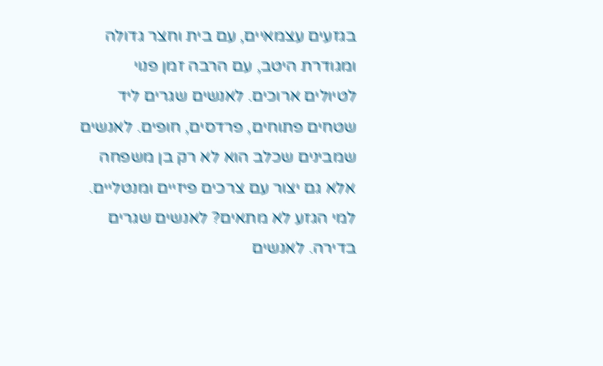בגזעים עצמאיים, עם בית וחצר גדולה ומגודרת היטב, עם הרבה זמן פנוי לטיולים ארוכים. לאנשים שגרים ליד שטחים פתוחים, פרדסים, חופים. לאנשים שמבינים שכלב הוא לא רק בן משפחה אלא גם יצור עם צרכים פיזיים ומנטליים. למי הגזע לא מתאים? לאנשים שגרים בדירה. לאנשים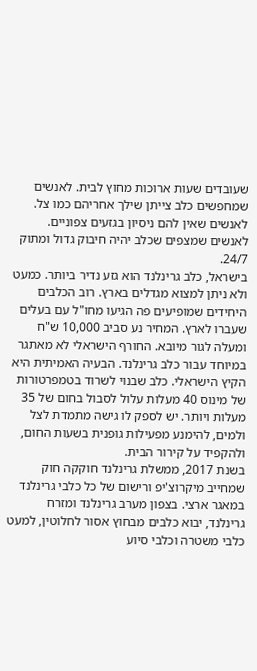שעובדים שעות ארוכות מחוץ לבית. לאנשים שמחפשים כלב צייתן שילך אחריהם כמו צל. לאנשים שאין להם ניסיון בגזעים צפוניים. לאנשים שמצפים שכלב יהיה חיבוק גדול ומתוק 24/7.
בישראל, כלב גרינלנד הוא גזע נדיר ביותר. כמעט ולא ניתן למצוא מגדלים בארץ. רוב הכלבים היחידים שמופיעים פה הגיעו מחו"ל עם בעלים שעברו לארץ. המחיר נע סביב 10,000 ש"ח ומעלה לגור מיובא. החורף הישראלי לא מאתגר במיוחד עבור כלב גרינלנד. הבעיה האמיתית היא הקיץ הישראלי. כלב שבנוי לשרוד בטמפרטורות של מינוס 40 מעלות עלול לסבול בחום של 35 מעלות ויותר. יש לספק לו גישה מתמדת לצל ולמים, להימנע מפעילות גופנית בשעות החום, ולהקפיד על קירור הבית.
בשנת 2017, ממשלת גרינלנד חוקקה חוק שמחייב מיקרוצ'יפ ורישום של כל כלבי גרינלנד במאגר ארצי. בצפון מערב גרינלנד ומזרח גרינלנד, יבוא כלבים מבחוץ אסור לחלוטין, למעט כלבי משטרה וכלבי סיוע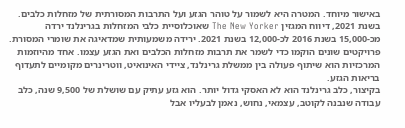באישור מיוחד. המטרה היא לשמור על טוהר הגזע ועל התרבות המסורתית של מזחלות כלבים.
בשנת 2021, דיווח המגזין The New Yorker שאוכלוסיית כלבי המזחלות בגרינלנד ירדה מכ-15,000 בשנת 2016 לכ-12,000 בשנת 2021. ירידה משמעותית שמדאיגה את שומרי המסורת. פרויקטים שונים הוקמו כדי לשמר את תרבות מזחלות הכלבים ואת הגזע עצמו. אחד מהיוזמות המרכזיות הוא שיתוף פעולה בין ממשלת גרינלנד, ציידי האינואיט, ווטרינרים מקומיים לתעדוף בריאות הגזע.
בקיצור, כלב גרינלנד הוא לא האסקי גדול יותר. הוא גזע עתיק עם שושלת של 9,500 שנה, כלב עבודה שנבנה לקוטב, עצמאי, נחוש, נאמן לבעליו אבל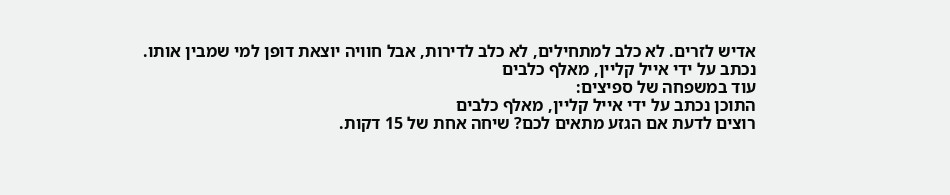אדיש לזרים. לא כלב למתחילים, לא כלב לדירות, אבל חוויה יוצאת דופן למי שמבין אותו.
נכתב על ידי אייל קליין, מאלף כלבים
עוד במשפחה של ספיצים:
התוכן נכתב על ידי אייל קליין, מאלף כלבים
רוצים לדעת אם הגזע מתאים לכם? שיחה אחת של 15 דקות.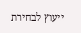ייעוץ לבחירת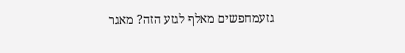גזעמחפשים מאלף לגזע הזה? מאגר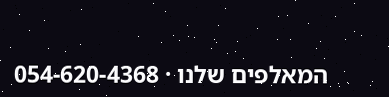המאלפים שלנו · 054-620-4368